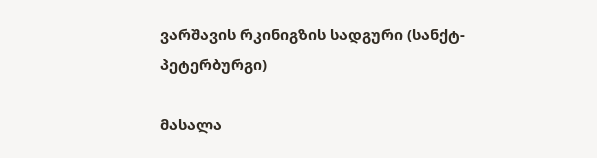ვარშავის რკინიგზის სადგური (სანქტ-პეტერბურგი)

მასალა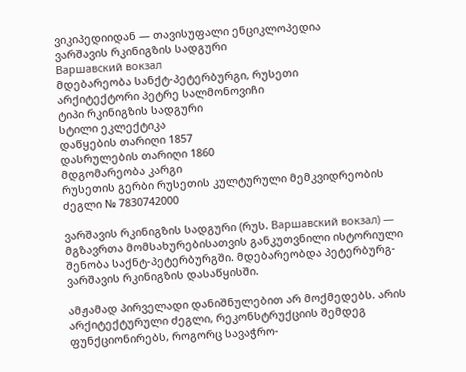ვიკიპედიიდან — თავისუფალი ენციკლოპედია
ვარშავის რკინიგზის სადგური
Варшавский вокзал
მდებარეობა სანქტ-პეტერბურგი, რუსეთი
არქიტექტორი პეტრე სალმონოვიჩი
ტიპი რკინიგზის სადგური
სტილი ეკლექტიკა
დაწყების თარიღი 1857
დასრულების თარიღი 1860
მდგომარეობა კარგი
რუსეთის გერბი რუსეთის კულტურული მემკვიდრეობის ძეგლი № 7830742000

ვარშავის რკინიგზის სადგური (რუს. Варшавский вокзал) — მგზავრთა მომსახურებისათვის განკუთვნილი ისტორიული შენობა საქნტ-პეტერბურგში. მდებარეობდა პეტერბურგ-ვარშავის რკინიგზის დასაწყისში.

ამჟამად პირველადი დანიშნულებით არ მოქმედებს. არის არქიტექტურული ძეგლი, რეკონსტრუქციის შემდეგ ფუნქციონირებს, როგორც სავაჭრო-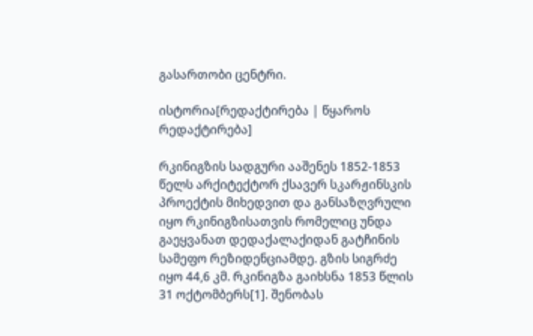გასართობი ცენტრი.

ისტორია[რედაქტირება | წყაროს რედაქტირება]

რკინიგზის სადგური ააშენეს 1852-1853 წელს არქიტექტორ ქსავერ სკარჟინსკის პროექტის მიხედვით და განსაზღვრული იყო რკინიგზისათვის რომელიც უნდა გაეყვანათ დედაქალაქიდან გატჩინის სამეფო რეზიდენციამდე. გზის სიგრძე იყო 44,6 კმ. რკინიგზა გაიხსნა 1853 წლის 31 ოქტომბერს[1]. შენობას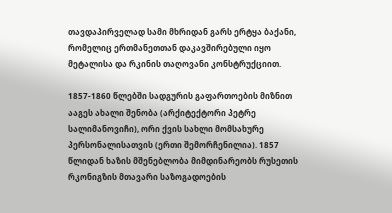თავდაპირველად სამი მხრიდან გარს ერტყა ბაქანი, რომელიც ერთმანეთთან დაკავშირებული იყო მეტალისა და რკინის თაღოვანი კონსტრუქციით.

1857-1860 წლებში სადგურის გაფართოების მიზნით ააგეს ახალი შენობა (არქიტექტორი პეტრე სალიმანოვიჩი), ორი ქვის სახლი მომსახურე პერსონალისათვის (ერთი შემორჩენილია). 1857 წლიდან ხაზის მშენებლობა მიმდინარეობს რუსეთის რკონიგზის მთავარი საზოგადოების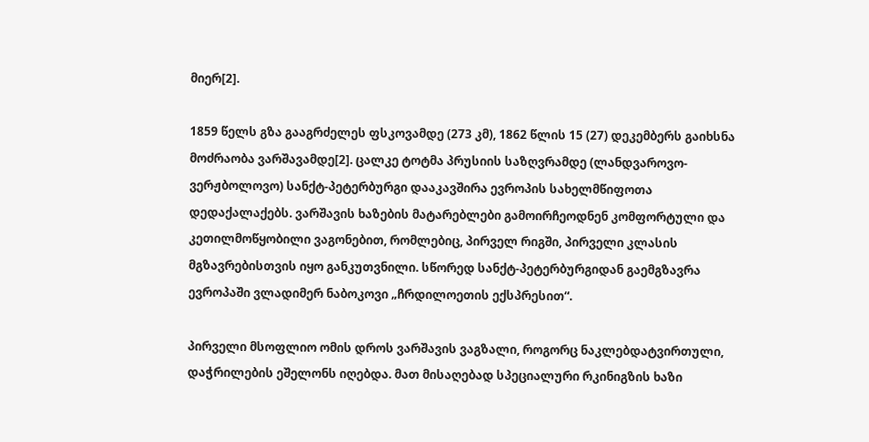მიერ[2].

1859 წელს გზა გააგრძელეს ფსკოვამდე (273 კმ), 1862 წლის 15 (27) დეკემბერს გაიხსნა მოძრაობა ვარშავამდე[2]. ცალკე ტოტმა პრუსიის საზღვრამდე (ლანდვაროვო-ვერჟბოლოვო) სანქტ-პეტერბურგი დააკავშირა ევროპის სახელმწიფოთა დედაქალაქებს. ვარშავის ხაზების მატარებლები გამოირჩეოდნენ კომფორტული და კეთილმოწყობილი ვაგონებით, რომლებიც, პირველ რიგში, პირველი კლასის მგზავრებისთვის იყო განკუთვნილი. სწორედ სანქტ-პეტერბურგიდან გაემგზავრა ევროპაში ვლადიმერ ნაბოკოვი „ჩრდილოეთის ექსპრესით“.

პირველი მსოფლიო ომის დროს ვარშავის ვაგზალი, როგორც ნაკლებდატვირთული, დაჭრილების ეშელონს იღებდა. მათ მისაღებად სპეციალური რკინიგზის ხაზი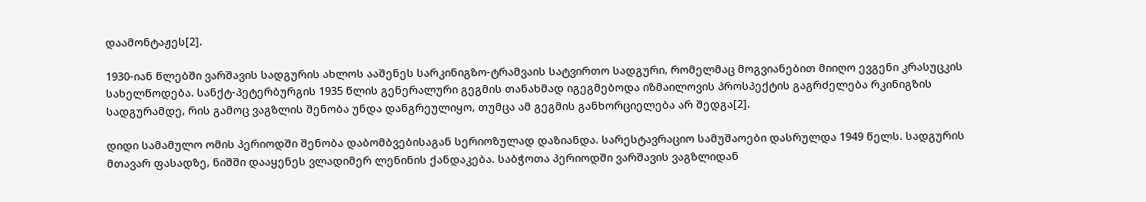დაამონტაჟეს[2].

1930-იან წლებში ვარშავის სადგურის ახლოს ააშენეს სარკინიგზო-ტრამვაის სატვირთო სადგური, რომელმაც მოგვიანებით მიიღო ევგენი კრასუცკის სახელწოდება. სანქტ-პეტერბურგის 1935 წლის გენერალური გეგმის თანახმად იგეგმებოდა იზმაილოვის პროსპექტის გაგრძელება რკინიგზის სადგურამდე, რის გამოც ვაგზლის შენობა უნდა დანგრეულიყო, თუმცა ამ გეგმის განხორციელება არ შედგა[2].

დიდი სამამულო ომის პერიოდში შენობა დაბომბვებისაგან სერიოზულად დაზიანდა. სარესტავრაციო სამუშაოები დასრულდა 1949 წელს. სადგურის მთავარ ფასადზე, ნიშში დააყენეს ვლადიმერ ლენინის ქანდაკება. საბჭოთა პერიოდში ვარშავის ვაგზლიდან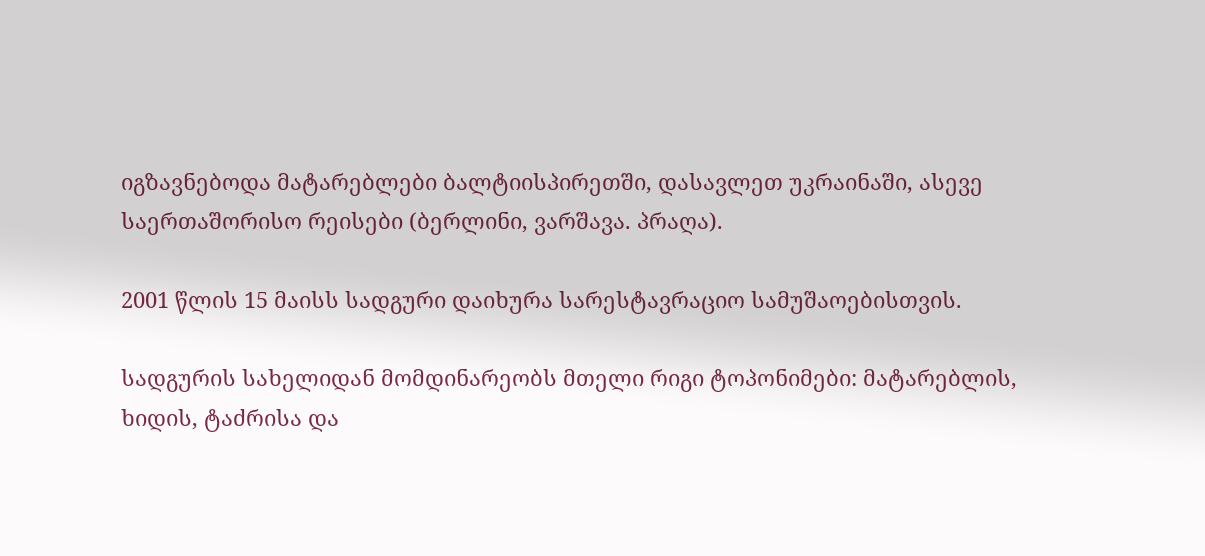იგზავნებოდა მატარებლები ბალტიისპირეთში, დასავლეთ უკრაინაში, ასევე საერთაშორისო რეისები (ბერლინი, ვარშავა. პრაღა).

2001 წლის 15 მაისს სადგური დაიხურა სარესტავრაციო სამუშაოებისთვის.

სადგურის სახელიდან მომდინარეობს მთელი რიგი ტოპონიმები: მატარებლის, ხიდის, ტაძრისა და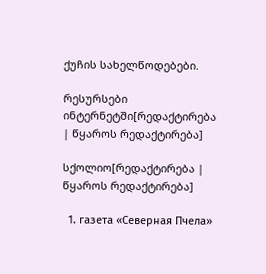ქუჩის სახელწოდებები.

რესურსები ინტერნეტში[რედაქტირება | წყაროს რედაქტირება]

სქოლიო[რედაქტირება | წყაროს რედაქტირება]

  1. газета «Северная Пчела»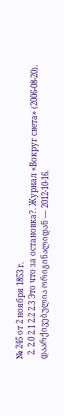№ 245 от 2 ноября 1853 г.
  2. 2.0 2.1 2.2 2.3 Это что за остановка?. Журнал «Вокруг света» (2006-08-20). დაარქივებულია ორიგინალიდან — 2012-10-16.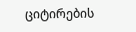ციტირების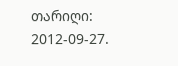თარიღი: 2012-09-27.